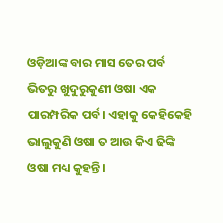ଓଡ଼ିଆଙ୍କ ବାର ମାସ ତେର ପର୍ବ ଭିତରୁ ଖୁଦୁରୁକୁଣୀ ଓଷା ଏକ ପାରମ୍ପରିକ ପର୍ବ। ଏହାକୁ କେହିକେହି ଭାଲୁକୁଣି ଓଷା ତ ଆଉ କିଏ ଢିଙ୍କି ଓଷା ମଧ୍ୟ କୁହନ୍ତି।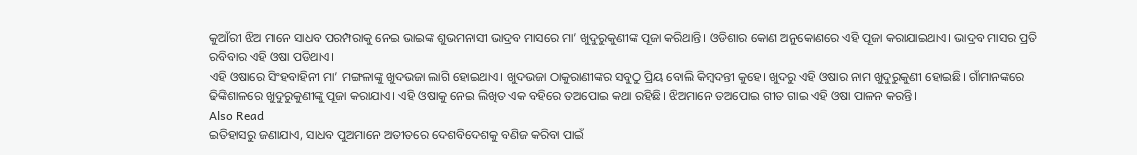କୁଆଁରୀ ଝିଅ ମାନେ ସାଧବ ପରମ୍ପରାକୁ ନେଇ ଭାଇଙ୍କ ଶୁଭମନାସୀ ଭାଦ୍ରବ ମାସରେ ମା’ ଖୁଦୁରୁକୁଣୀଙ୍କ ପୂଜା କରିଥାନ୍ତି। ଓଡିଶାର କୋଣ ଅନୁକୋଣରେ ଏହି ପୂଜା କରାଯାଇଥାଏ। ଭାଦ୍ରବ ମାସର ପ୍ରତି ରବିବାର ଏହି ଓଷା ପଡିଥାଏ।
ଏହି ଓଷାରେ ସିଂହବାହିନୀ ମା’ ମଙ୍ଗଳାଙ୍କୁ ଖୁଦଭଜା ଲାଗି ହୋଇଥାଏ। ଖୁଦଭଜା ଠାକୁରାଣୀଙ୍କର ସବୁଠୁ ପ୍ରିୟ ବୋଲି କିମ୍ବଦନ୍ତୀ କୁହେ। ଖୁଦରୁ ଏହି ଓଷାର ନାମ ଖୁଦୁରୁକୁଣୀ ହୋଇଛି। ଗାଁମାନଙ୍କରେ ଢିଙ୍କିଶାଳରେ ଖୁଦୁରୁକୁଣୀଙ୍କୁ ପୂଜା କରାଯାଏ। ଏହି ଓଷାକୁ ନେଇ ଲିଖିତ ଏକ ବହିରେ ତଅପୋଇ କଥା ରହିଛି। ଝିଅମାନେ ତଅପୋଇ ଗୀତ ଗାଇ ଏହି ଓଷା ପାଳନ କରନ୍ତି।
Also Read
ଇତିହାସରୁ ଜଣାଯାଏ, ସାଧବ ପୁଅମାନେ ଅତୀତରେ ଦେଶବିଦେଶକୁ ବଣିଜ କରିବା ପାଇଁ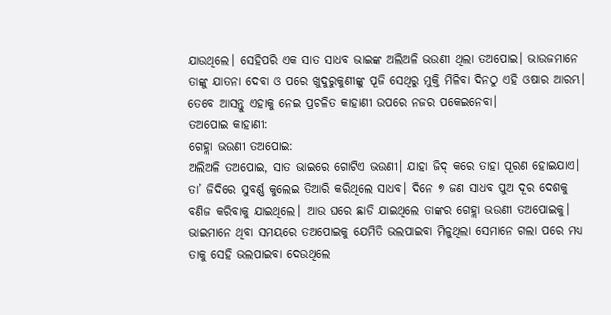ଯାଉଥିଲେ। ସେହିପରି ଏକ ସାତ ସାଧବ ଭାଇଙ୍କ ଅଲିଅଳି ଭଉଣୀ ଥିଲା ତଅପୋଇ। ଭାଉଜମାନେ ତାଙ୍କୁ ଯାତନା ଦେବା ଓ ପରେ ଖୁଦୁରୁକୁଣୀଙ୍କୁ ପୂଜି ସେଥିରୁ ମୁକ୍ତି ମିଳିବା ଦିନଠୁ ଏହି ଓଷାର ଆରମ୍ଭ। ତେବେ ଆସନ୍ତୁ ଏହାକୁ ନେଇ ପ୍ରଚଳିତ କାହାଣୀ ଉପରେ ନଜର ପକେଇନେବା।
ତଅପୋଇ କାହାଣୀ:
ଗେହ୍ଲା ଭଉଣୀ ତଅପୋଇ:
ଅଲିଅଳି ତଅପୋଇ, ସାତ ଭାଇରେ ଗୋଟିଏ ଭଉଣୀ। ଯାହା ଜିଦ୍ କରେ ତାହା ପୂରଣ ହୋଇଯାଏ। ତା’ ଜିଦିରେ ସୁବର୍ଣ୍ଣ କୁଲେଇ ତିଆରି କରିଥିଲେ ସାଧବ। ଦିନେ ୭ ଜଣ ସାଧବ ପୁଅ ଦୂର ଦେଶକୁ ବଣିଜ କରିବାକୁ ଯାଇଥିଲେ। ଆଉ ଘରେ ଛାଡି ଯାଇଥିଲେ ତାଙ୍କର ଗେହ୍ଲା ଭଉଣୀ ତଅପୋଇକୁ। ଭାଇମାନେ ଥିବା ସମୟରେ ତଅପୋଇକୁ ଯେମିତି ଭଲପାଇବା ମିଳୁଥିଲା ସେମାନେ ଗଲା ପରେ ମଧ୍ୟ ତାକୁ ସେହି ଭଲପାଇବା ଦେଉଥିଲେ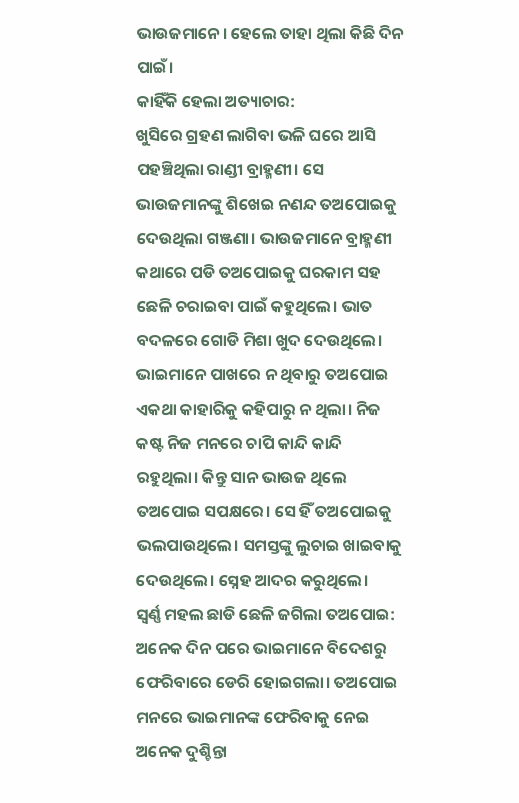ଭାଉଜମାନେ। ହେଲେ ତାହା ଥିଲା କିଛି ଦିନ ପାଇଁ।
କାହିଁକି ହେଲା ଅତ୍ୟାଚାର:
ଖୁସିରେ ଗ୍ରହଣ ଲାଗିବା ଭଳି ଘରେ ଆସି ପହଞ୍ଚିଥିଲା ରାଣ୍ଡୀ ବ୍ରାହ୍ମଣୀ। ସେ ଭାଉଜମାନଙ୍କୁ ଶିଖେଇ ନଣନ୍ଦ ତଅପୋଇକୁ ଦେଉଥିଲା ଗଞ୍ଜଣା। ଭାଉଜମାନେ ବ୍ରାହ୍ମଣୀ କଥାରେ ପଡି ତଅପୋଇକୁ ଘରକାମ ସହ ଛେଳି ଚରାଇବା ପାଇଁ କହୁଥିଲେ। ଭାତ ବଦଳରେ ଗୋଡି ମିଶା ଖୁଦ ଦେଉଥିଲେ। ଭାଇମାନେ ପାଖରେ ନ ଥିବାରୁ ତଅପୋଇ ଏକଥା କାହାରିକୁ କହିପାରୁ ନ ଥିଲା। ନିଜ କଷ୍ଟ ନିଜ ମନରେ ଚାପି କାନ୍ଦି କାନ୍ଦି ରହୁଥିଲା। କିନ୍ତୁ ସାନ ଭାଉଜ ଥିଲେ ତଅପୋଇ ସପକ୍ଷରେ। ସେ ହିଁ ତଅପୋଇକୁ ଭଲପାଉଥିଲେ। ସମସ୍ତଙ୍କୁ ଲୁଚାଇ ଖାଇବାକୁ ଦେଉଥିଲେ। ସ୍ନେହ ଆଦର କରୁଥିଲେ।
ସ୍ୱର୍ଣ୍ଣ ମହଲ ଛାଡି ଛେଳି ଜଗିଲା ତଅପୋଇ:
ଅନେକ ଦିନ ପରେ ଭାଇମାନେ ବିଦେଶରୁ ଫେରିବାରେ ଡେରି ହୋଇଗଲା। ତଅପୋଇ ମନରେ ଭାଇମାନଙ୍କ ଫେରିବାକୁ ନେଇ ଅନେକ ଦୁଶ୍ଚିନ୍ତା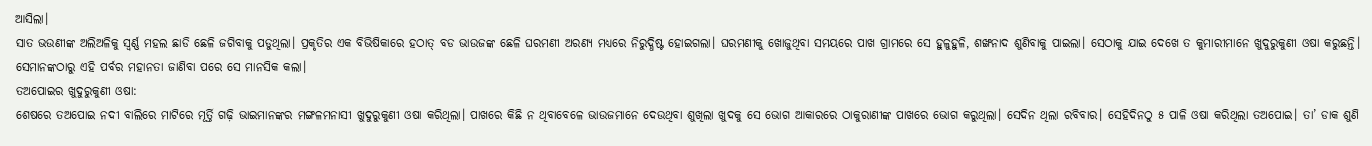ଆସିଲା।
ସାତ ଭଉଣୀଙ୍କ ଅଲିଅଳିକୁ ସ୍ୱର୍ଣ୍ଣ ମହଲ ଛାଡି ଛେଳି ଜଗିବାକୁ ପଡୁଥିଲା। ପ୍ରକୃତିର ଏକ ବିଭିଷିକାରେ ହଠାତ୍ ବଡ ଭାଉଜଙ୍କ ଛେଳି ଘରମଣୀ ଅରଣ୍ୟ ମଧ୍ୟରେ ନିରୁଦ୍ଧିଷ୍ଟ ହୋଇଗଲା। ଘରମଣୀକୁ ଖୋଜୁଥିବା ସମୟରେ ପାଖ ଗ୍ରାମରେ ସେ ହୁଳୁହୁଳି, ଶଙ୍ଖନାଦ ଶୁଣିବାକୁ ପାଇଲା। ସେଠାକୁ ଯାଇ ଦେଖେ ତ କୁମାରୀମାନେ ଖୁଦୁରୁକୁଣୀ ଓଷା କରୁଛନ୍ତି। ସେମାନଙ୍କଠାରୁ ଏହି ପର୍ବର ମହାନତା ଜାଣିବା ପରେ ସେ ମାନସିକ କଲା।
ତଅପୋଇର ଖୁଦୁରୁକୁଣୀ ଓଷା:
ଶେଷରେ ତଅପୋଇ ନଦୀ ବାଲିରେ ମାଟିରେ ମୂର୍ତ୍ତି ଗଢ଼ି ଭାଇମାନଙ୍କର ମଙ୍ଗଳମନାସୀ ଖୁଦୁରୁକୁଣୀ ଓଷା କରିଥିଲା। ପାଖରେ କିଛି ନ ଥିବାବେଳେ ଭାଉଜମାନେ ଦେଉଥିବା ଶୁଖିଲା ଖୁଦକୁ ସେ ଭୋଗ ଆକାରରେ ଠାକୁରାଣୀଙ୍କ ପାଖରେ ଭୋଗ କରୁଥିଲା। ସେଦିନ ଥିଲା ରବିବାର। ସେହିଦିନଠୁ ୫ ପାଳି ଓଷା କରିଥିଲା ତଅପୋଇ। ତା’ ଡାକ ଶୁଣି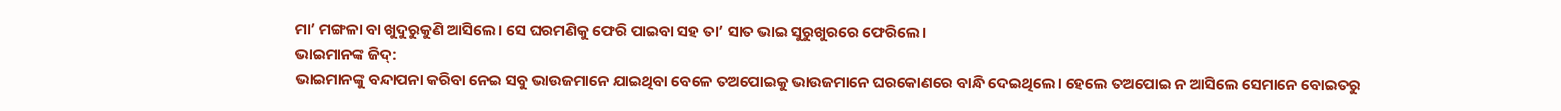ମା’ ମଙ୍ଗଳା ବା ଖୁଦୁରୁକୁଣି ଆସିଲେ। ସେ ଘରମଣିକୁ ଫେରି ପାଇବା ସହ ତା’ ସାତ ଭାଇ ସୁରୁଖୁରରେ ଫେରିଲେ।
ଭାଇମାନଙ୍କ ଜିଦ୍:
ଭାଇମାନଙ୍କୁ ବନ୍ଦାପନା କରିବା ନେଇ ସବୁ ଭାଉଜମାନେ ଯାଇଥିବା ବେଳେ ତଅପୋଇକୁ ଭାଉଜମାନେ ଘରକୋଣରେ ବାନ୍ଧି ଦେଇଥିଲେ। ହେଲେ ତଅପୋଇ ନ ଆସିଲେ ସେମାନେ ବୋଇତରୁ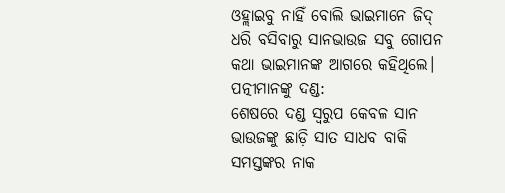ଓହ୍ଲାଇବୁ ନାହିଁ ବୋଲି ଭାଇମାନେ ଜିଦ୍ ଧରି ବସିବାରୁ ସାନଭାଉଜ ସବୁ ଗୋପନ କଥା ଭାଇମାନଙ୍କ ଆଗରେ କହିଥିଲେ।
ପତ୍ନୀମାନଙ୍କୁ ଦଣ୍ଡ:
ଶେଷରେ ଦଣ୍ଡ ସ୍ୱରୁପ କେବଳ ସାନ ଭାଉଜଙ୍କୁ ଛାଡ଼ି ସାତ ସାଧବ ବାକି ସମସ୍ତଙ୍କର ନାକ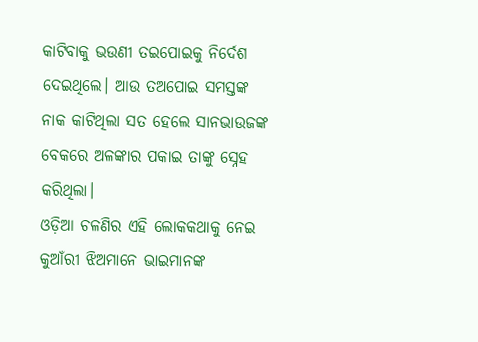କାଟିବାକୁ ଭଉଣୀ ତଇପୋଇକୁ ନିର୍ଦେଶ ଦେଇଥିଲେ। ଆଉ ତଅପୋଇ ସମସ୍ତଙ୍କ ନାକ କାଟିଥିଲା ସତ ହେଲେ ସାନଭାଉଜଙ୍କ ବେକରେ ଅଳଙ୍କାର ପକାଇ ତାଙ୍କୁ ସ୍ନେହ କରିଥିଲା।
ଓଡ଼ିଆ ଚଳଣିର ଏହି ଲୋକକଥାକୁ ନେଇ କୁଆଁରୀ ଝିଅମାନେ ଭାଇମାନଙ୍କ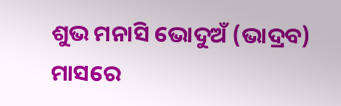ଶୁଭ ମନାସି ଭୋଦୁଅଁ (ଭାଦ୍ରବ) ମାସରେ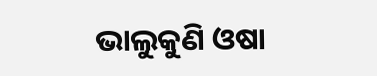ଭାଲୁକୁଣି ଓଷା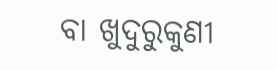ବା ଖୁଦୁରୁକୁଣୀ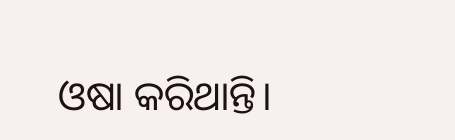ଓଷା କରିଥାନ୍ତି।